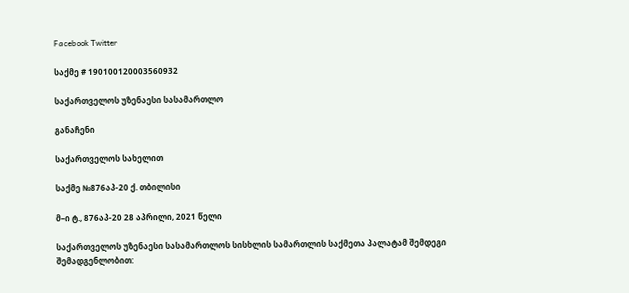Facebook Twitter

საქმე # 190100120003560932

საქართველოს უზენაესი სასამართლო

განაჩენი

საქართველოს სახელით

საქმე №876აპ-20 ქ. თბილისი

მ–ი ტ., 876აპ-20 28 აპრილი, 2021 წელი

საქართველოს უზენაესი სასამართლოს სისხლის სამართლის საქმეთა პალატამ შემდეგი შემადგენლობით: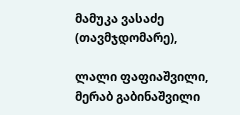მამუკა ვასაძე (თავმჯდომარე),

ლალი ფაფიაშვილი, მერაბ გაბინაშვილი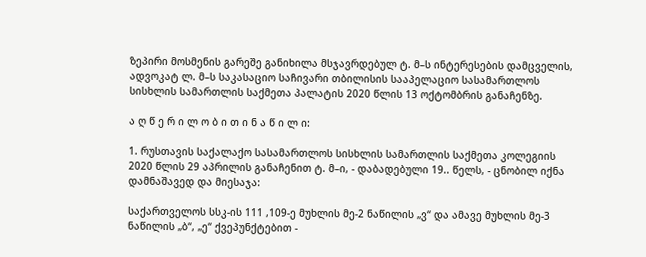ზეპირი მოსმენის გარეშე განიხილა მსჯავრდებულ ტ. მ–ს ინტერესების დამცველის, ადვოკატ ლ. მ–ს საკასაციო საჩივარი თბილისის სააპელაციო სასამართლოს სისხლის სამართლის საქმეთა პალატის 2020 წლის 13 ოქტომბრის განაჩენზე.

ა ღ წ ე რ ი ლ ო ბ ი თ ი ნ ა წ ი ლ ი:

1. რუსთავის საქალაქო სასამართლოს სისხლის სამართლის საქმეთა კოლეგიის 2020 წლის 29 აპრილის განაჩენით ტ. მ–ი, - დაბადებული 19.. წელს, - ცნობილ იქნა დამნაშავედ და მიესაჯა:

საქართველოს სსკ-ის 111 ,109-ე მუხლის მე-2 ნაწილის „ვ“ და ამავე მუხლის მე-3 ნაწილის „ბ“, „ე“ ქვეპუნქტებით -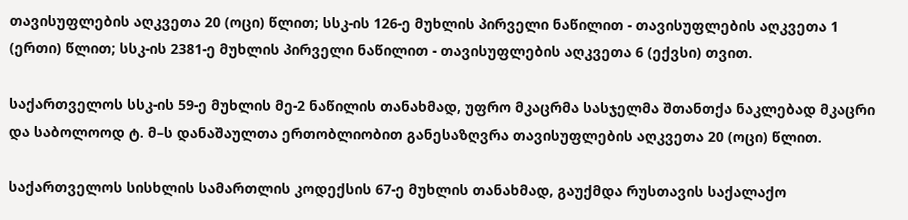თავისუფლების აღკვეთა 20 (ოცი) წლით; სსკ-ის 126-ე მუხლის პირველი ნაწილით - თავისუფლების აღკვეთა 1 (ერთი) წლით; სსკ-ის 2381-ე მუხლის პირველი ნაწილით - თავისუფლების აღკვეთა 6 (ექვსი) თვით.

საქართველოს სსკ-ის 59-ე მუხლის მე-2 ნაწილის თანახმად, უფრო მკაცრმა სასჯელმა შთანთქა ნაკლებად მკაცრი და საბოლოოდ ტ. მ–ს დანაშაულთა ერთობლიობით განესაზღვრა თავისუფლების აღკვეთა 20 (ოცი) წლით.

საქართველოს სისხლის სამართლის კოდექსის 67-ე მუხლის თანახმად, გაუქმდა რუსთავის საქალაქო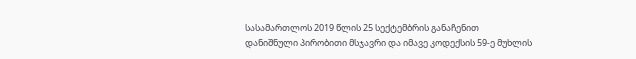სასამართლოს 2019 წლის 25 სექტემბრის განაჩენით დანიშნული პირობითი მსჯავრი და იმავე კოდექსის 59-ე მუხლის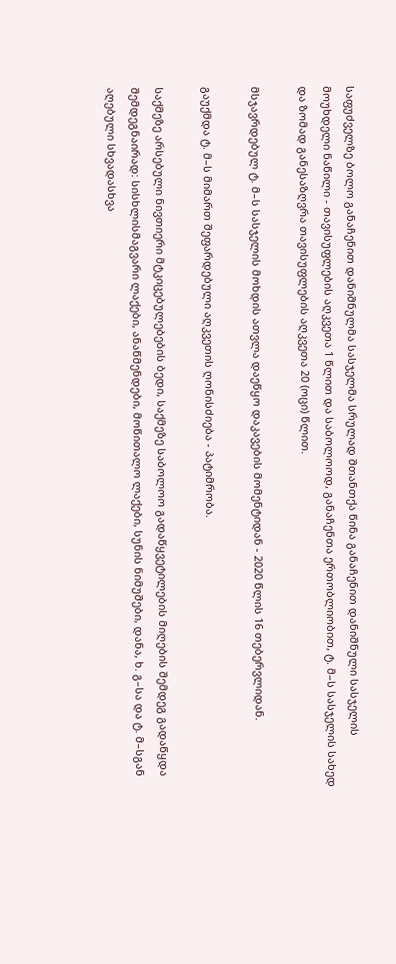საფუძველზე ბოლო განაჩენით დანიშნულმა სასჯელმა სრულად შთანთქა წინა განაჩენით დანიშნული სასჯელის მოუხდელი ნაწილი - თავისუფლების აღკვეთა 1 წლით და საბოლოოდ, განაჩენთა ერთობლიობით, ტ. მ–ს სასჯელის სახედ და ზომად განესაზღვრა თავისუფლების აღკვეთა 20 (ოცი) წლით.

მსჯავრდებულ ტ. მ–ს სასჯელის მოხდის ათვლა დაეწყო დაკავების მომენტიდან - 2020 წლის 16 თებერვლიდან.

გაუქმდა ტ. მ–ს მიმართ შეფარდებული აღკვეთის ღონისძიება - პატიმრობა.

საქმეზე არსებული ნივთიერი მტკიცებულებების ბედი, საქმეზე საბოლოო გადაწყვეტილების მიღების შემდეგ გადაწყდა შემდეგნაირად: სისხლისმაგვარი ლაქები, ანაწმენდები, მოწითალო ლაქები, სუნის ნიმუშები, დანა, ხ. გ–სა და ტ. მ–სგან აღებული სხვადასხვა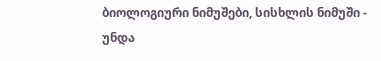ბიოლოგიური ნიმუშები, სისხლის ნიმუში - უნდა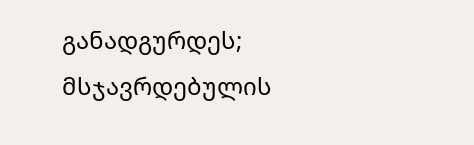განადგურდეს; მსჯავრდებულის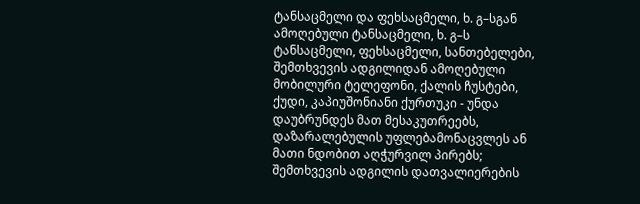ტანსაცმელი და ფეხსაცმელი, ხ. გ–სგან ამოღებული ტანსაცმელი, ხ. გ–ს ტანსაცმელი, ფეხსაცმელი, სანთებელები, შემთხვევის ადგილიდან ამოღებული მობილური ტელეფონი, ქალის ჩუსტები, ქუდი, კაპიუშონიანი ქურთუკი - უნდა დაუბრუნდეს მათ მესაკუთრეებს, დაზარალებულის უფლებამონაცვლეს ან მათი ნდობით აღჭურვილ პირებს; შემთხვევის ადგილის დათვალიერების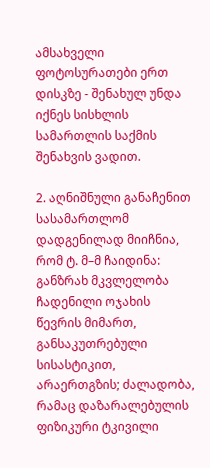ამსახველი ფოტოსურათები ერთ დისკზე - შენახულ უნდა იქნეს სისხლის სამართლის საქმის შენახვის ვადით.

2. აღნიშნული განაჩენით სასამართლომ დადგენილად მიიჩნია, რომ ტ. მ–მ ჩაიდინა: განზრახ მკვლელობა ჩადენილი ოჯახის წევრის მიმართ, განსაკუთრებული სისასტიკით, არაერთგზის; ძალადობა, რამაც დაზარალებულის ფიზიკური ტკივილი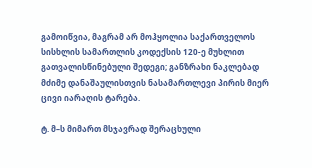გამოიწვია, მაგრამ არ მოჰყოლია საქართველოს სისხლის სამართლის კოდექსის 120-ე მუხლით გათვალისწინებული შედეგი; განზრახი ნაკლებად მძიმე დანაშაულისთვის ნასამართლევი პირის მიერ ცივი იარაღის ტარება.

ტ. მ–ს მიმართ მსჯავრად შერაცხული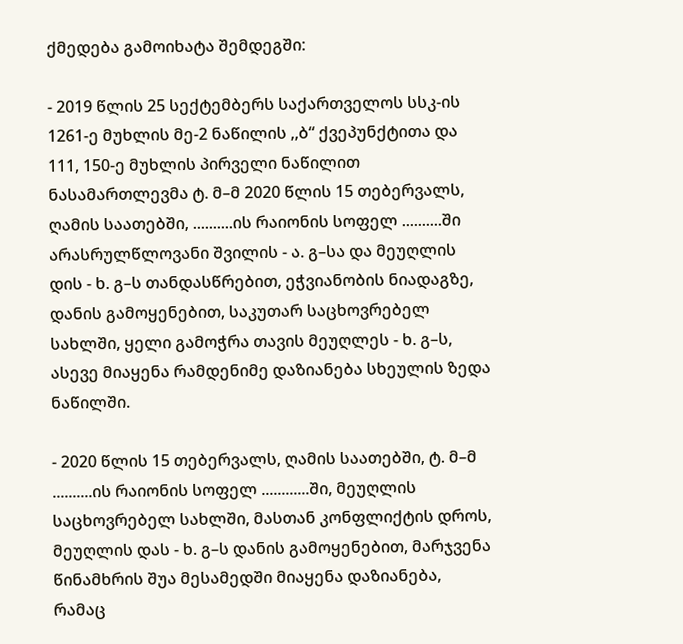ქმედება გამოიხატა შემდეგში:

- 2019 წლის 25 სექტემბერს საქართველოს სსკ-ის 1261-ე მუხლის მე-2 ნაწილის ,,ბ“ ქვეპუნქტითა და 111, 150-ე მუხლის პირველი ნაწილით ნასამართლევმა ტ. მ–მ 2020 წლის 15 თებერვალს, ღამის საათებში, ..........ის რაიონის სოფელ ..........ში არასრულწლოვანი შვილის - ა. გ–სა და მეუღლის დის - ხ. გ–ს თანდასწრებით, ეჭვიანობის ნიადაგზე, დანის გამოყენებით, საკუთარ საცხოვრებელ სახლში, ყელი გამოჭრა თავის მეუღლეს - ხ. გ–ს, ასევე მიაყენა რამდენიმე დაზიანება სხეულის ზედა ნაწილში.

- 2020 წლის 15 თებერვალს, ღამის საათებში, ტ. მ–მ ..........ის რაიონის სოფელ ............ში, მეუღლის საცხოვრებელ სახლში, მასთან კონფლიქტის დროს, მეუღლის დას - ხ. გ–ს დანის გამოყენებით, მარჯვენა წინამხრის შუა მესამედში მიაყენა დაზიანება, რამაც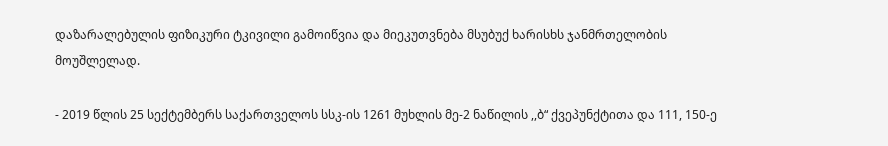დაზარალებულის ფიზიკური ტკივილი გამოიწვია და მიეკუთვნება მსუბუქ ხარისხს ჯანმრთელობის მოუშლელად.

- 2019 წლის 25 სექტემბერს საქართველოს სსკ-ის 1261 მუხლის მე-2 ნაწილის ,,ბ“ ქვეპუნქტითა და 111, 150-ე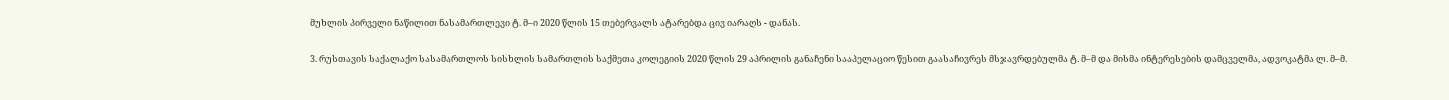მუხლის პირველი ნაწილით ნასამართლევი ტ. მ–ი 2020 წლის 15 თებერვალს ატარებდა ცივ იარაღს - დანას.

3. რუსთავის საქალაქო სასამართლოს სისხლის სამართლის საქმეთა კოლეგიის 2020 წლის 29 აპრილის განაჩენი სააპელაციო წესით გაასაჩივრეს მსჯავრდებულმა ტ. მ–მ და მისმა ინტერესების დამცველმა, ადვოკატმა ლ. მ–მ.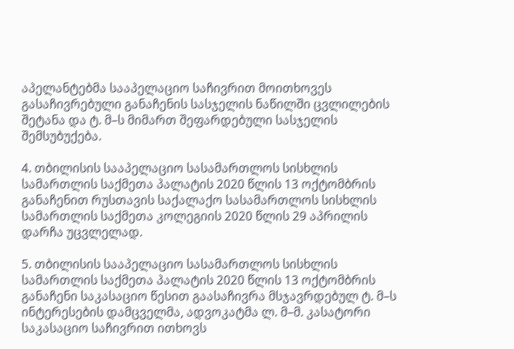აპელანტებმა სააპელაციო საჩივრით მოითხოვეს გასაჩივრებული განაჩენის სასჯელის ნაწილში ცვლილების შეტანა და ტ. მ–ს მიმართ შეფარდებული სასჯელის შემსუბუქება.

4. თბილისის სააპელაციო სასამართლოს სისხლის სამართლის საქმეთა პალატის 2020 წლის 13 ოქტომბრის განაჩენით რუსთავის საქალაქო სასამართლოს სისხლის სამართლის საქმეთა კოლეგიის 2020 წლის 29 აპრილის დარჩა უცვლელად.

5. თბილისის სააპელაციო სასამართლოს სისხლის სამართლის საქმეთა პალატის 2020 წლის 13 ოქტომბრის განაჩენი საკასაციო წესით გაასაჩივრა მსჯავრდებულ ტ. მ–ს ინტერესების დამცველმა, ადვოკატმა ლ. მ–მ. კასატორი საკასაციო საჩივრით ითხოვს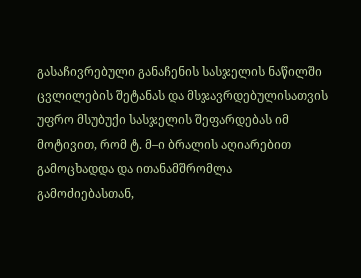გასაჩივრებული განაჩენის სასჯელის ნაწილში ცვლილების შეტანას და მსჯავრდებულისათვის უფრო მსუბუქი სასჯელის შეფარდებას იმ მოტივით, რომ ტ. მ–ი ბრალის აღიარებით გამოცხადდა და ითანამშრომლა გამოძიებასთან,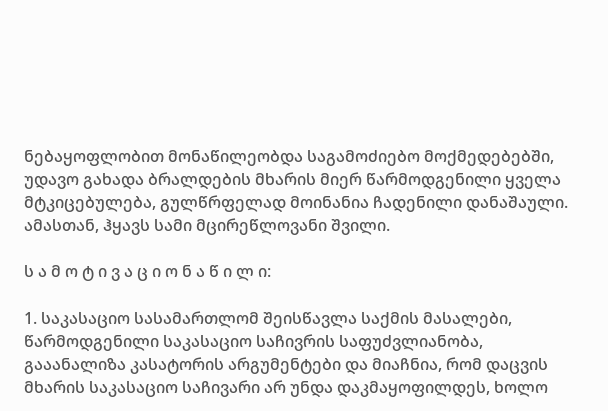ნებაყოფლობით მონაწილეობდა საგამოძიებო მოქმედებებში, უდავო გახადა ბრალდების მხარის მიერ წარმოდგენილი ყველა მტკიცებულება, გულწრფელად მოინანია ჩადენილი დანაშაული. ამასთან, ჰყავს სამი მცირეწლოვანი შვილი.

ს ა მ ო ტ ი ვ ა ც ი ო ნ ა წ ი ლ ი:

1. საკასაციო სასამართლომ შეისწავლა საქმის მასალები, წარმოდგენილი საკასაციო საჩივრის საფუძვლიანობა, გააანალიზა კასატორის არგუმენტები და მიაჩნია, რომ დაცვის მხარის საკასაციო საჩივარი არ უნდა დაკმაყოფილდეს, ხოლო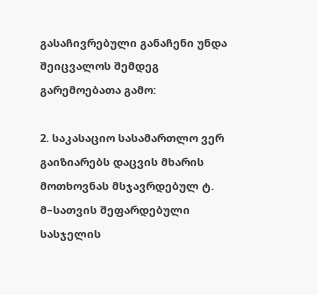გასაჩივრებული განაჩენი უნდა შეიცვალოს შემდეგ გარემოებათა გამო:

2. საკასაციო სასამართლო ვერ გაიზიარებს დაცვის მხარის მოთხოვნას მსჯავრდებულ ტ. მ–სათვის შეფარდებული სასჯელის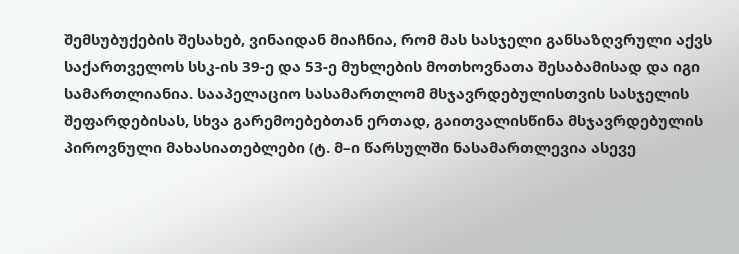შემსუბუქების შესახებ, ვინაიდან მიაჩნია, რომ მას სასჯელი განსაზღვრული აქვს საქართველოს სსკ-ის 39-ე და 53-ე მუხლების მოთხოვნათა შესაბამისად და იგი სამართლიანია. სააპელაციო სასამართლომ მსჯავრდებულისთვის სასჯელის შეფარდებისას, სხვა გარემოებებთან ერთად, გაითვალისწინა მსჯავრდებულის პიროვნული მახასიათებლები (ტ. მ–ი წარსულში ნასამართლევია ასევე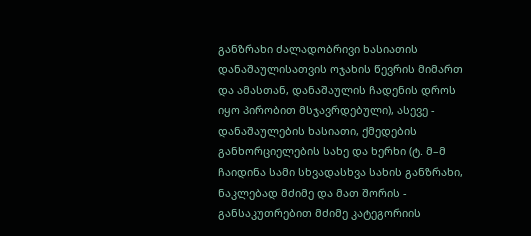განზრახი ძალადობრივი ხასიათის დანაშაულისათვის ოჯახის წევრის მიმართ და ამასთან, დანაშაულის ჩადენის დროს იყო პირობით მსჯავრდებული), ასევე - დანაშაულების ხასიათი, ქმედების განხორციელების სახე და ხერხი (ტ. მ–მ ჩაიდინა სამი სხვადასხვა სახის განზრახი, ნაკლებად მძიმე და მათ შორის - განსაკუთრებით მძიმე კატეგორიის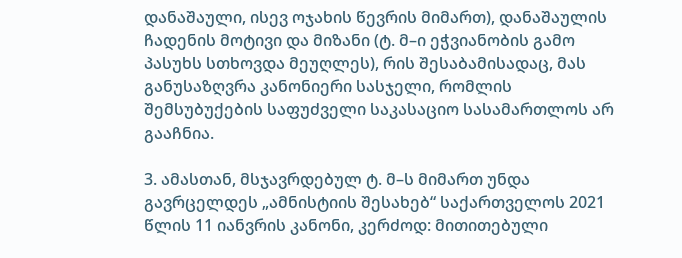დანაშაული, ისევ ოჯახის წევრის მიმართ), დანაშაულის ჩადენის მოტივი და მიზანი (ტ. მ–ი ეჭვიანობის გამო პასუხს სთხოვდა მეუღლეს), რის შესაბამისადაც, მას განუსაზღვრა კანონიერი სასჯელი, რომლის შემსუბუქების საფუძველი საკასაციო სასამართლოს არ გააჩნია.

3. ამასთან, მსჯავრდებულ ტ. მ–ს მიმართ უნდა გავრცელდეს „ამნისტიის შესახებ“ საქართველოს 2021 წლის 11 იანვრის კანონი, კერძოდ: მითითებული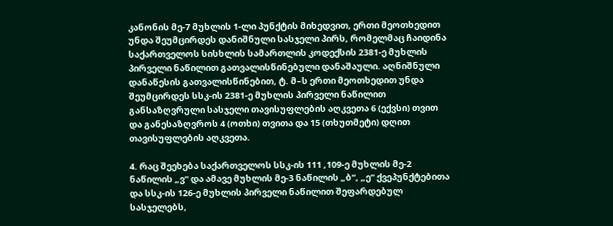კანონის მე-7 მუხლის 1-ლი პუნქტის მიხედვით, ერთი მეოთხედით უნდა შეუმცირდეს დანიშნული სასჯელი პირს, რომელმაც ჩაიდინა საქართველოს სისხლის სამართლის კოდექსის 2381-ე მუხლის პირველი ნაწილით გათვალისწინებული დანაშაული. აღნიშნული დანაწესის გათვალისწინებით, ტ. მ–ს ერთი მეოთხედით უნდა შეუმცირდეს სსკ-ის 2381-ე მუხლის პირველი ნაწილით განსაზღვრული სასჯელი თავისუფლების აღკვეთა 6 (ექვსი) თვით და განესაზღვროს 4 (ოთხი) თვითა და 15 (თხუთმეტი) დღით თავისუფლების აღკვეთა.

4. რაც შეეხება საქართველოს სსკ-ის 111 ,109-ე მუხლის მე-2 ნაწილის „ვ“ და ამავე მუხლის მე-3 ნაწილის „ბ“, „ე“ ქვეპუნქტებითა და სსკ-ის 126-ე მუხლის პირველი ნაწილით შეფარდებულ სასჯელებს,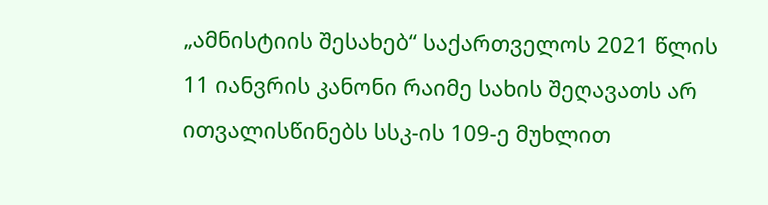„ამნისტიის შესახებ“ საქართველოს 2021 წლის 11 იანვრის კანონი რაიმე სახის შეღავათს არ ითვალისწინებს სსკ-ის 109-ე მუხლით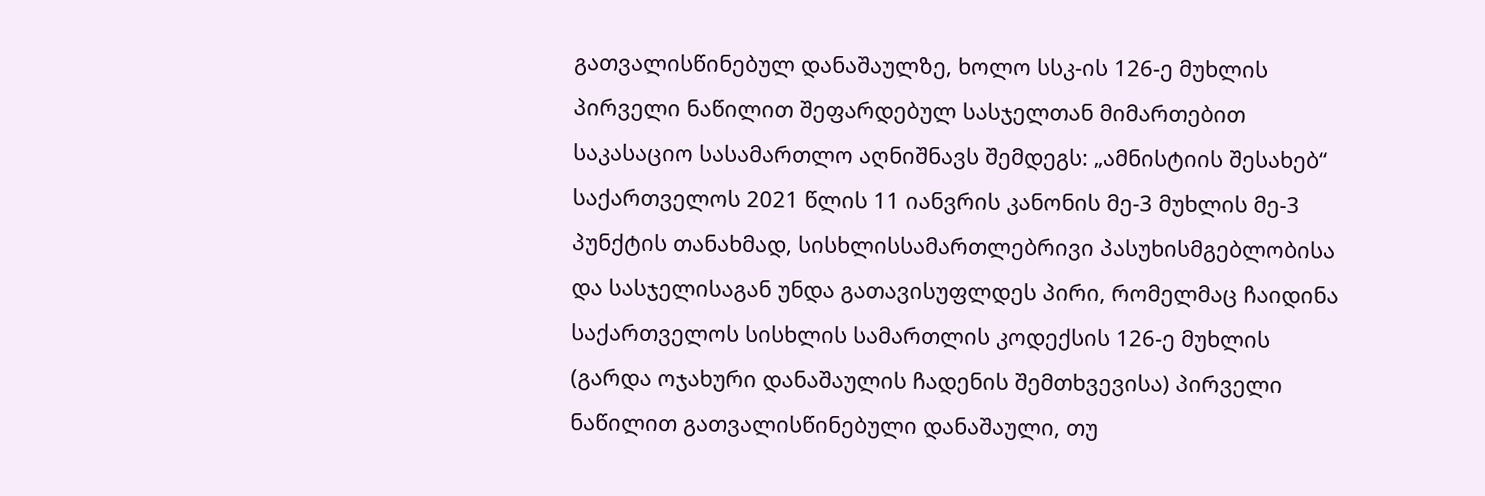გათვალისწინებულ დანაშაულზე, ხოლო სსკ-ის 126-ე მუხლის პირველი ნაწილით შეფარდებულ სასჯელთან მიმართებით საკასაციო სასამართლო აღნიშნავს შემდეგს: „ამნისტიის შესახებ“ საქართველოს 2021 წლის 11 იანვრის კანონის მე-3 მუხლის მე-3 პუნქტის თანახმად, სისხლისსამართლებრივი პასუხისმგებლობისა და სასჯელისაგან უნდა გათავისუფლდეს პირი, რომელმაც ჩაიდინა საქართველოს სისხლის სამართლის კოდექსის 126-ე მუხლის (გარდა ოჯახური დანაშაულის ჩადენის შემთხვევისა) პირველი ნაწილით გათვალისწინებული დანაშაული, თუ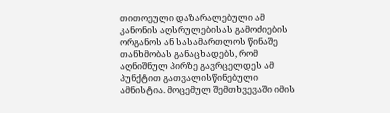თითოეული დაზარალებული ამ კანონის აღსრულებისას გამოძიების ორგანოს ან სასამართლოს წინაშე თანხმობას განაცხადებს, რომ აღნიშნულ პირზე გავრცელდეს ამ პუნქტით გათვალისწინებული ამნისტია. მოცემულ შემთხვევაში იმის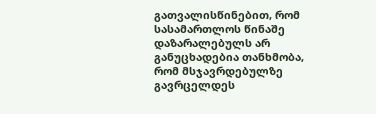გათვალისწინებით, რომ სასამართლოს წინაშე დაზარალებულს არ განუცხადებია თანხმობა, რომ მსჯავრდებულზე გავრცელდეს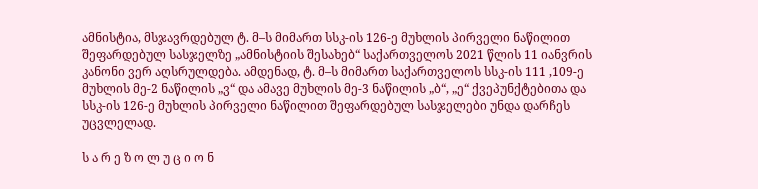ამნისტია, მსჯავრდებულ ტ. მ–ს მიმართ სსკ-ის 126-ე მუხლის პირველი ნაწილით შეფარდებულ სასჯელზე „ამნისტიის შესახებ“ საქართველოს 2021 წლის 11 იანვრის კანონი ვერ აღსრულდება. ამდენად, ტ. მ–ს მიმართ საქართველოს სსკ-ის 111 ,109-ე მუხლის მე-2 ნაწილის „ვ“ და ამავე მუხლის მე-3 ნაწილის „ბ“, „ე“ ქვეპუნქტებითა და სსკ-ის 126-ე მუხლის პირველი ნაწილით შეფარდებულ სასჯელები უნდა დარჩეს უცვლელად.

ს ა რ ე ზ ო ლ უ ც ი ო ნ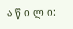ა წ ი ლ ი: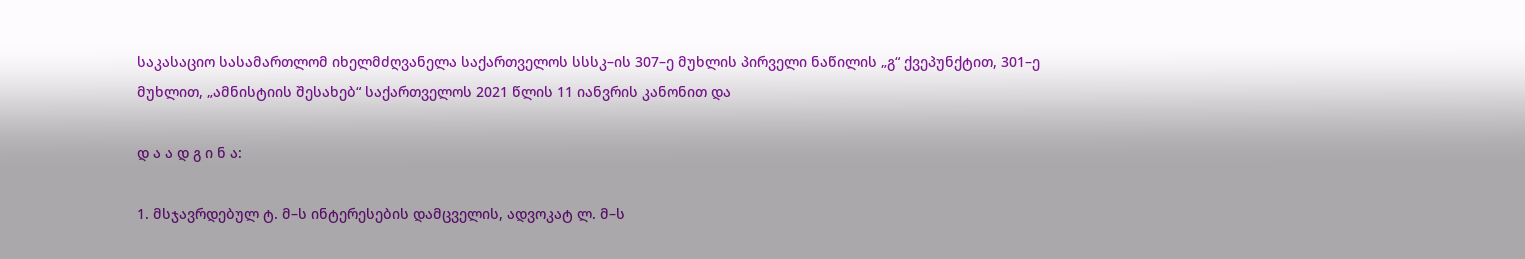საკასაციო სასამართლომ იხელმძღვანელა საქართველოს სსსკ–ის 307–ე მუხლის პირველი ნაწილის „გ“ ქვეპუნქტით, 301–ე მუხლით, „ამნისტიის შესახებ“ საქართველოს 2021 წლის 11 იანვრის კანონით და

დ ა ა დ გ ი ნ ა:

1. მსჯავრდებულ ტ. მ–ს ინტერესების დამცველის, ადვოკატ ლ. მ–ს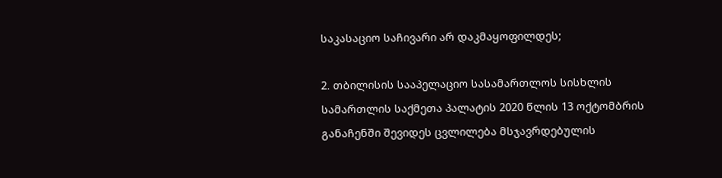საკასაციო საჩივარი არ დაკმაყოფილდეს;

2. თბილისის სააპელაციო სასამართლოს სისხლის სამართლის საქმეთა პალატის 2020 წლის 13 ოქტომბრის განაჩენში შევიდეს ცვლილება მსჯავრდებულის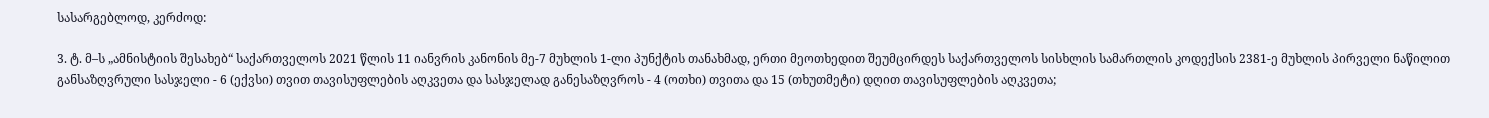სასარგებლოდ, კერძოდ:

3. ტ. მ–ს „ამნისტიის შესახებ“ საქართველოს 2021 წლის 11 იანვრის კანონის მე-7 მუხლის 1-ლი პუნქტის თანახმად, ერთი მეოთხედით შეუმცირდეს საქართველოს სისხლის სამართლის კოდექსის 2381-ე მუხლის პირველი ნაწილით განსაზღვრული სასჯელი - 6 (ექვსი) თვით თავისუფლების აღკვეთა და სასჯელად განესაზღვროს - 4 (ოთხი) თვითა და 15 (თხუთმეტი) დღით თავისუფლების აღკვეთა;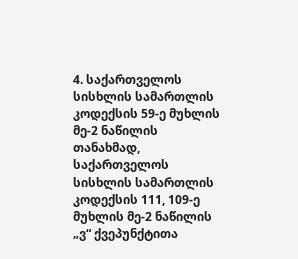4. საქართველოს სისხლის სამართლის კოდექსის 59-ე მუხლის მე-2 ნაწილის თანახმად, საქართველოს სისხლის სამართლის კოდექსის 111, 109-ე მუხლის მე-2 ნაწილის „ვ“ ქვეპუნქტითა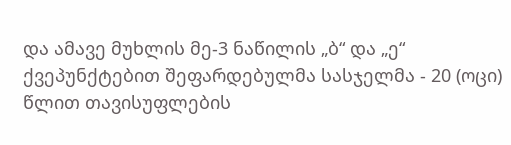და ამავე მუხლის მე-3 ნაწილის „ბ“ და „ე“ ქვეპუნქტებით შეფარდებულმა სასჯელმა - 20 (ოცი) წლით თავისუფლების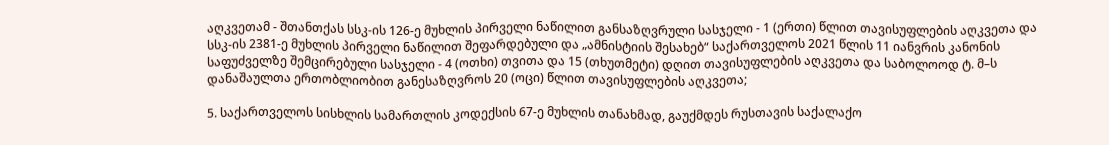აღკვეთამ - შთანთქას სსკ-ის 126-ე მუხლის პირველი ნაწილით განსაზღვრული სასჯელი - 1 (ერთი) წლით თავისუფლების აღკვეთა და სსკ-ის 2381-ე მუხლის პირველი ნაწილით შეფარდებული და „ამნისტიის შესახებ“ საქართველოს 2021 წლის 11 იანვრის კანონის საფუძველზე შემცირებული სასჯელი - 4 (ოთხი) თვითა და 15 (თხუთმეტი) დღით თავისუფლების აღკვეთა და საბოლოოდ ტ. მ–ს დანაშაულთა ერთობლიობით განესაზღვროს 20 (ოცი) წლით თავისუფლების აღკვეთა;

5. საქართველოს სისხლის სამართლის კოდექსის 67-ე მუხლის თანახმად, გაუქმდეს რუსთავის საქალაქო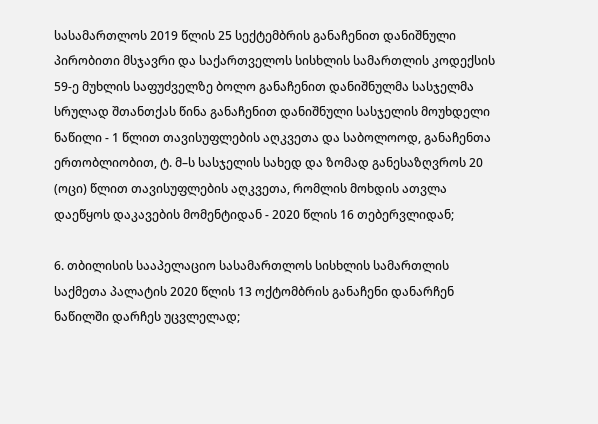სასამართლოს 2019 წლის 25 სექტემბრის განაჩენით დანიშნული პირობითი მსჯავრი და საქართველოს სისხლის სამართლის კოდექსის 59-ე მუხლის საფუძველზე ბოლო განაჩენით დანიშნულმა სასჯელმა სრულად შთანთქას წინა განაჩენით დანიშნული სასჯელის მოუხდელი ნაწილი - 1 წლით თავისუფლების აღკვეთა და საბოლოოდ, განაჩენთა ერთობლიობით, ტ. მ–ს სასჯელის სახედ და ზომად განესაზღვროს 20 (ოცი) წლით თავისუფლების აღკვეთა, რომლის მოხდის ათვლა დაეწყოს დაკავების მომენტიდან - 2020 წლის 16 თებერვლიდან;

6. თბილისის სააპელაციო სასამართლოს სისხლის სამართლის საქმეთა პალატის 2020 წლის 13 ოქტომბრის განაჩენი დანარჩენ ნაწილში დარჩეს უცვლელად;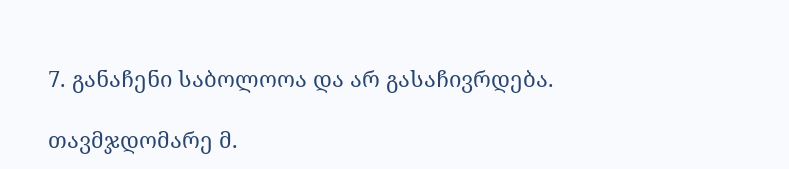7. განაჩენი საბოლოოა და არ გასაჩივრდება.

თავმჯდომარე მ.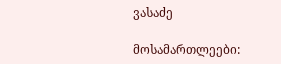ვასაძე

მოსამართლეები: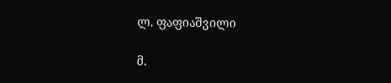ლ. ფაფიაშვილი

მ.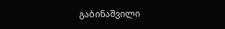გაბინაშვილი